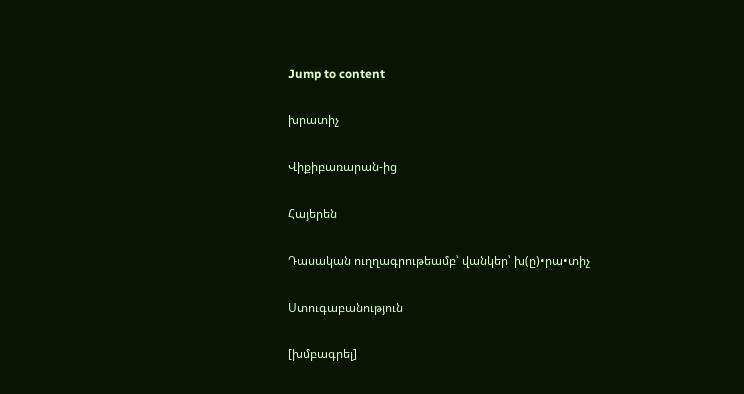Jump to content

խրատիչ

Վիքիբառարան-ից

Հայերեն

Դասական ուղղագրութեամբ՝ վանկեր՝ խ(ը)•րա•տիչ

Ստուգաբանություն

[խմբագրել]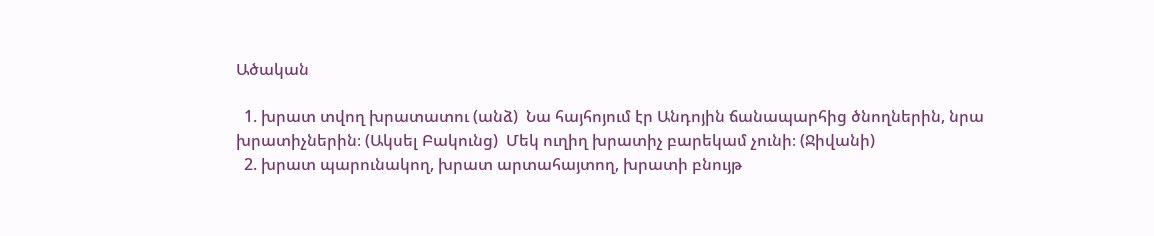Ածական

  1. խրատ տվող խրատատու (անձ)  Նա հայհոյում էր Անդոյին ճանապարհից ծնողներին, նրա խրատիչներին։ (Ակսել Բակունց)  Մեկ ուղիղ խրատիչ բարեկամ չունի։ (Ջիվանի)
  2. խրատ պարունակող, խրատ արտահայտող, խրատի բնույթ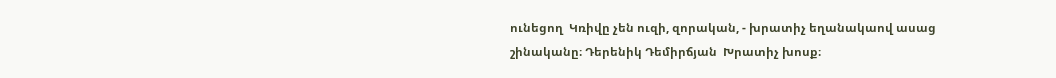ունեցող  Կռիվը չեն ուզի, զորական, - խրատիչ եղանակաով ասաց շինականը։ Դերենիկ Դեմիրճյան  Խրատիչ խոսք։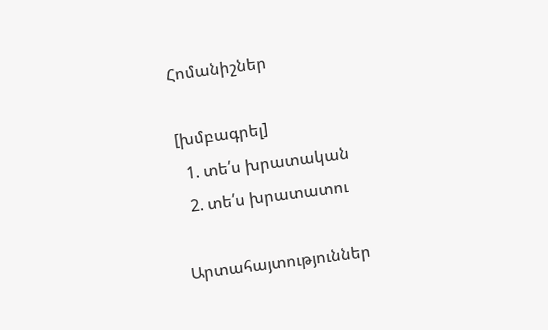Հոմանիշներ

[խմբագրել]
  1. տե՛ս խրատական
  2. տե՛ս խրատատու

Արտահայտություններ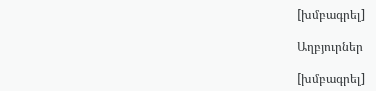[խմբագրել]

Աղբյուրներ

[խմբագրել]